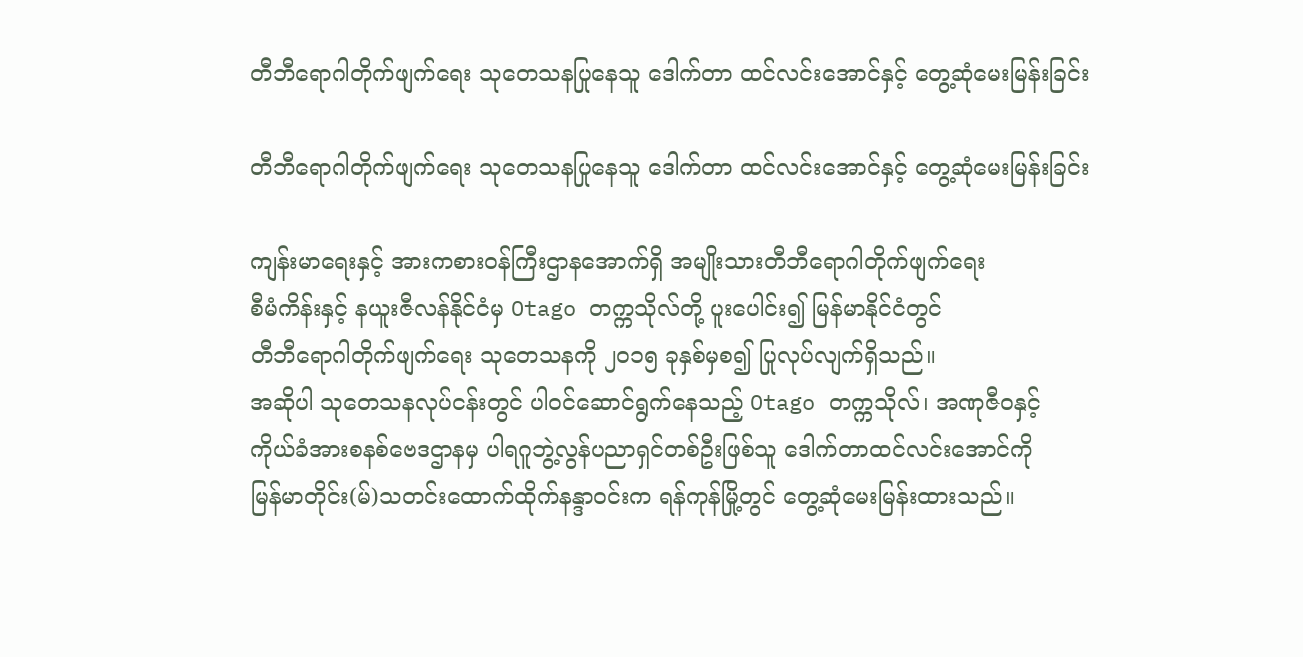တီဘီရောဂါတိုက်ဖျက်ရေး သုတေသနပြုနေသူ ဒေါက်တာ ထင်လင်းအောင်နှင့် တွေ့ဆုံမေးမြန်းခြင်း

တီဘီရောဂါတိုက်ဖျက်ရေး သုတေသနပြုနေသူ ဒေါက်တာ ထင်လင်းအောင်နှင့် တွေ့ဆုံမေးမြန်းခြင်း

ကျန်းမာရေးနှင့် အားကစားဝန်ကြီးဌာနအောက်ရှိ အမျိုးသားတီဘီရောဂါတိုက်ဖျက်ရေး
စီမံကိန်းနှင့် နယူးဇီလန်နိုင်ငံမှ Otago တက္ကသိုလ်တို့ ပူးပေါင်း၍ မြန်မာနိုင်ငံတွင်
တီဘီရောဂါတိုက်ဖျက်ရေး သုတေသနကို ၂ဝ၁၅ ခုနှစ်မှစ၍ ပြုလုပ်လျက်ရှိသည်။
အဆိုပါ သုတေသနလုပ်ငန်းတွင် ပါဝင်ဆောင်ရွက်နေသည့် Otago တက္ကသိုလ်၊ အဏုဇီဝနှင့်
ကိုယ်ခံအားစနစ်ဗေဒဌာနမှ ပါရဂူဘွဲ့လွန်ပညာရှင်တစ်ဦးဖြစ်သူ ဒေါက်တာထင်လင်းအောင်ကို
မြန်မာတိုင်း(မ်)သတင်းထောက်ထိုက်နန္ဒာဝင်းက ရန်ကုန်မြို့တွင် တွေ့ဆုံမေးမြန်းထားသည်။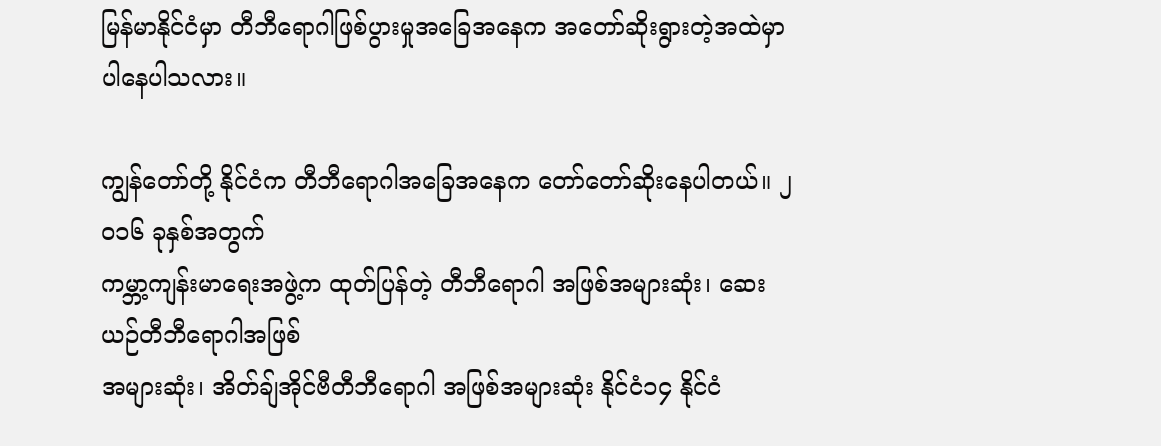မြန်မာနိုင်ငံမှာ တီဘီရောဂါဖြစ်ပွားမှုအခြေအနေက အတော်ဆိုးရွားတဲ့အထဲမှာ
ပါနေပါသလား။

ကျွန်တော်တို့ နိုင်ငံက တီဘီရောဂါအခြေအနေက တော်တော်ဆိုးနေပါတယ်။ ၂ဝ၁၆ ခုနှစ်အတွက်
ကမ္ဘာ့ကျန်းမာရေးအဖွဲ့က ထုတ်ပြန်တဲ့ တီဘီရောဂါ အဖြစ်အများဆုံး၊ ဆေးယဉ်တီဘီရောဂါအဖြစ်
အများဆုံး၊ အိတ်ချ်အိုင်ဗီတီဘီရောဂါ အဖြစ်အများဆုံး နိုင်ငံ၁၄ နိုင်ငံ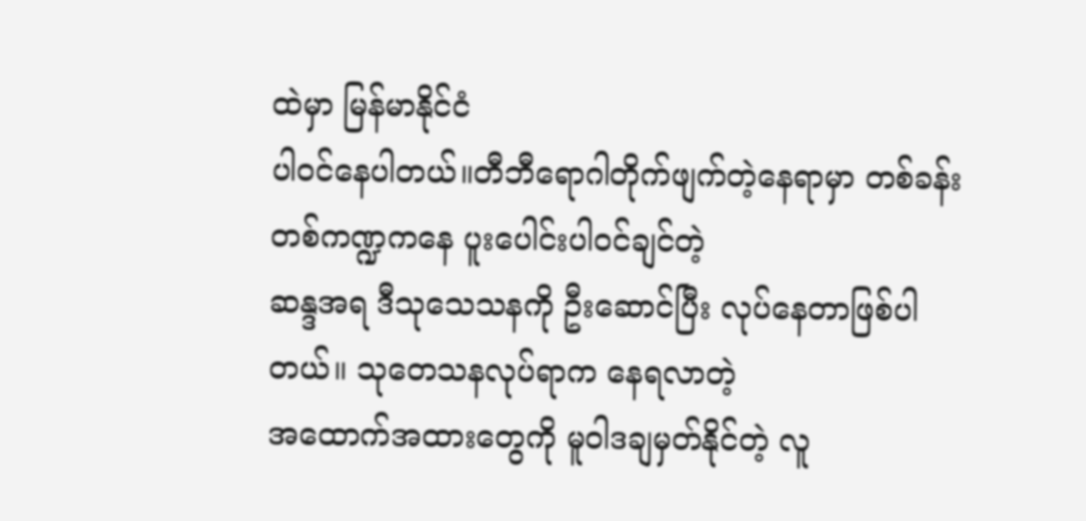ထဲမှာ မြန်မာနိုင်ငံ
ပါဝင်နေပါတယ်။တီဘီရောဂါတိုက်ဖျက်တဲ့နေရာမှာ တစ်ခန်းတစ်ကဏ္ဍကနေ ပူးပေါင်းပါဝင်ချင်တဲ့
ဆန္ဒအရ ဒီသုသေသနကို ဦးဆောင်ပြီး လုပ်နေတာဖြစ်ပါတယ်။ သုတေသနလုပ်ရာက နေရလာတဲ့
အထောက်အထားတွေကို မူဝါဒချမှတ်နိုင်တဲ့ လူ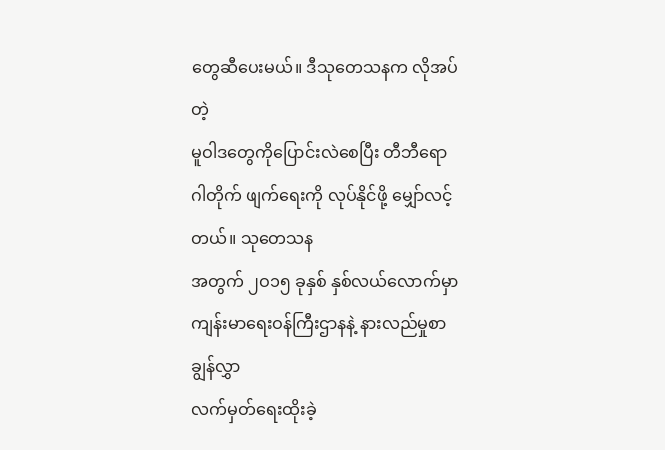တွေဆီပေးမယ်။ ဒီသုတေသနက လိုအပ်တဲ့
မူဝါဒတွေကိုပြောင်းလဲစေပြီး တီဘီရောဂါတိုက် ဖျက်ရေးကို လုပ်နိုင်ဖို့ မျှော်လင့်တယ်။ သုတေသန
အတွက် ၂ဝ၁၅ ခုနှစ် နှစ်လယ်လောက်မှာ ကျန်းမာရေးဝန်ကြီးဌာနနဲ့ နားလည်မှုစာချွန်လွှာ
လက်မှတ်ရေးထိုးခဲ့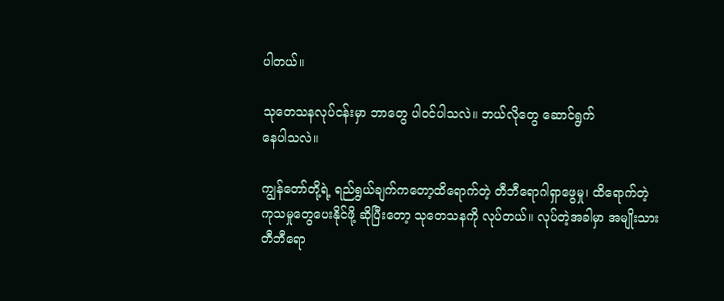ပါတယ်။

သုတေသနလုပ်ငန်းမှာ ဘာတွေ ပါဝင်ပါသလဲ။ ဘယ်လိုတွေ ဆောင်ရွက်
နေပါသလဲ။

ကျွန်တော်တို့ရဲ့ ရည်ရွယ်ချက်ကတော့ထိရောက်တဲ့ တီဘီရောဂါရှာဖွေမှု၊ ထိရောက်တဲ့
ကုသမှုတွေပေးနိုင်ဖို့ ဆိုပြီးတော့ သုတေသနကို လုပ်တယ်။ လုပ်တဲ့အခါမှာ အမျိုးသား
တီဘီရော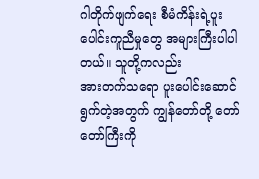ဂါတိုက်ဖျက်ရေး စီမံကိန်းရဲ့ပူးပေါင်းကူညီမှုတွေ အများကြီးပါပါတယ်။ သူတို့ကလည်း
အားတက်သရော ပူးပေါင်းဆောင်ရွက်တဲ့အတွက် ကျွန်တော်တို့ တော်တော်ကြီးကို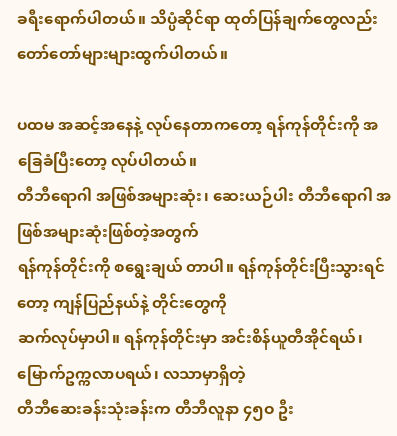ခရီးရောက်ပါတယ်။ သိပ္ပံဆိုင်ရာ ထုတ်ပြန်ချက်တွေလည်း တော်တော်များများထွက်ပါတယ်။

ပထမ အဆင့်အနေနဲ့ လုပ်နေတာကတော့ ရန်ကုန်တိုင်းကို အခြေခံပြီးတော့ လုပ်ပါတယ်။
တီဘီရောဂါ အဖြစ်အများဆုံး၊ ဆေးယဉ်ပါး တီဘီရောဂါ အဖြစ်အများဆုံးဖြစ်တဲ့အတွက်
ရန်ကုန်တိုင်းကို စရွေးချယ် တာပါ။ ရန်ကုန်တိုင်းပြီးသွားရင်တော့ ကျန်ပြည်နယ်နဲ့ တိုင်းတွေကို
ဆက်လုပ်မှာပါ။ ရန်ကုန်တိုင်းမှာ အင်းစိန်ယူတီအိုင်ရယ်၊ မြောက်ဥက္ကလာပရယ်၊ လသာမှာရှိတဲ့
တီဘီဆေးခန်းသုံးခန်းက တီဘီလူနာ ၄၅ဝ ဦး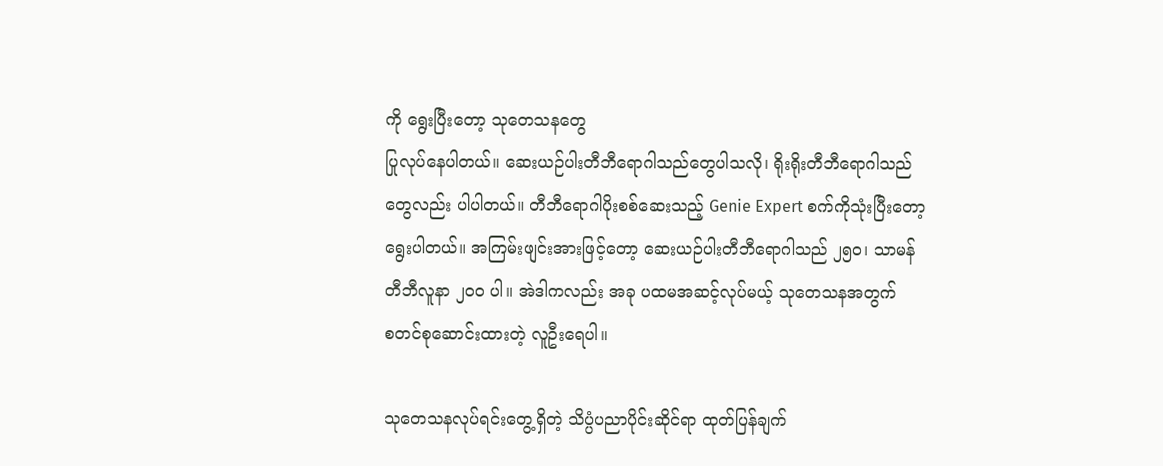ကို ရွေးပြီးတော့ သုတေသနတွေ
ပြုလုပ်နေပါတယ်။ ဆေးယဉ်ပါးတီဘီရောဂါသည်တွေပါသလို၊ ရိုးရိုးတီဘီရောဂါသည်
တွေလည်း ပါပါတယ်။ တီဘီရောဂါပိုးစစ်ဆေးသည့် Genie Expert စက်ကိုသုံးပြီးတော့
ရွေးပါတယ်။ အကြမ်းဖျင်းအားဖြင့်တော့ ဆေးယဉ်ပါးတီဘီရောဂါသည် ၂၅ဝ၊ သာမန်
တီဘီလူနာ ၂ဝဝ ပါ။ အဲဒါကလည်း အခု ပထမအဆင့်လုပ်မယ့် သုတေသနအတွက်
စတင်စုဆောင်းထားတဲ့ လူဦးရေပါ။

သုတေသနလုပ်ရင်းတွေ့ရှိတဲ့ သိပ္ပံပညာပိုင်းဆိုင်ရာ ထုတ်ပြန်ချက်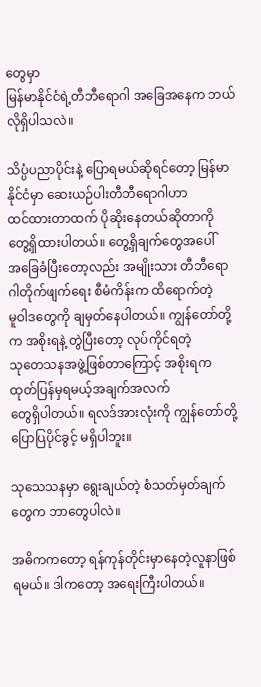တွေမှာ
မြန်မာနိုင်ငံရဲ့တီဘီရောဂါ အခြေအနေက ဘယ်လိုရှိပါသလဲ။

သိပ္ပံပညာပိုင်းနဲ့ ပြောရမယ်ဆိုရင်တော့ မြန်မာနိုင်ငံမှာ ဆေးယဉ်ပါးတီဘီရောဂါဟာ
ထင်ထားတာထက် ပိုဆိုးနေတယ်ဆိုတာကို တွေ့ရှိထားပါတယ်။ တွေ့ရှိချက်တွေအပေါ်
အခြေခံပြီးတော့လည်း အမျိုးသား တီဘီရောဂါတိုက်ဖျက်ရေး စီမံကိန်းက ထိရောက်တဲ့
မူဝါဒတွေကို ချမှတ်နေပါတယ်။ ကျွန်တော်တို့က အစိုးရနဲ့ တွဲပြီးတော့ လုပ်ကိုင်ရတဲ့
သုတေသနအဖွဲ့ဖြစ်တာကြောင့် အစိုးရက ထုတ်ပြန်မှရမယ့်အချက်အလက်
တွေရှိပါတယ်။ ရလဒ်အားလုံးကို ကျွန်တော်တို့ ပြောပြပိုင်ခွင့် မရှိပါဘူး။

သုသေသနမှာ ရွေးချယ်တဲ့ စံသတ်မှတ်ချက်တွေက ဘာတွေပါလဲ။

အဓိကကတော့ ရန်ကုန်တိုင်းမှာနေတဲ့လူနာဖြစ်ရမယ်။ ဒါကတော့ အရေးကြီးပါတယ်။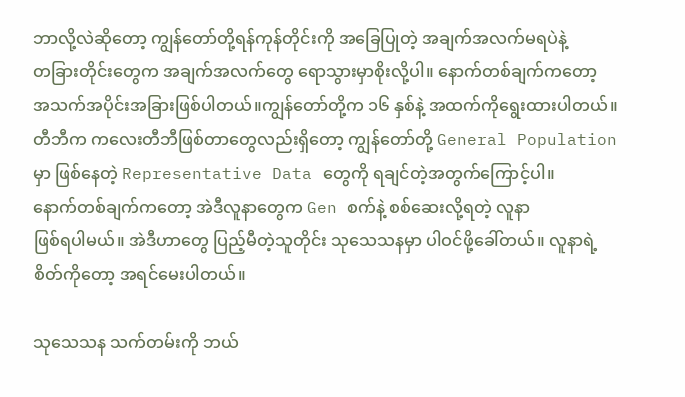ဘာလို့လဲဆိုတော့ ကျွန်တော်တို့ရန်ကုန်တိုင်းကို အခြေပြုတဲ့ အချက်အလက်မရပဲနဲ့
တခြားတိုင်းတွေက အချက်အလက်တွေ ရောသွားမှာစိုးလို့ပါ။ နောက်တစ်ချက်ကတော့
အသက်အပိုင်းအခြားဖြစ်ပါတယ်။ကျွန်တော်တို့က ၁၆ နှစ်နဲ့ အထက်ကိုရွေးထားပါတယ်။
တီဘီက ကလေးတီဘီဖြစ်တာတွေလည်းရှိတော့ ကျွန်တော်တို့ General Population
မှာ ဖြစ်နေတဲ့ Representative Data တွေကို ရချင်တဲ့အတွက်ကြောင့်ပါ။
နောက်တစ်ချက်ကတော့ အဲဒီလူနာတွေက Gen စက်နဲ့ စစ်ဆေးလို့ရတဲ့ လူနာ
ဖြစ်ရပါမယ်။ အဲဒီဟာတွေ ပြည့်မီတဲ့သူတိုင်း သုသေသနမှာ ပါဝင်ဖို့ခေါ်တယ်။ လူနာရဲ့
စိတ်ကိုတော့ အရင်မေးပါတယ်။

သုသေသန သက်တမ်းကို ဘယ်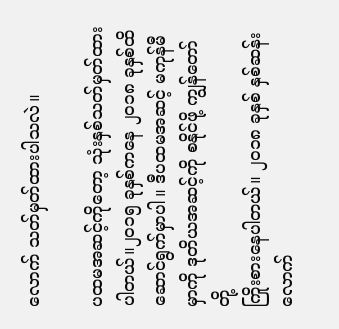လောက် သတ်မှတ်ထားပါသလဲ။

ပထမအဆင့်ကိုတော့ သုံးနှစ်သတ်မှတ်ထားပါတယ်။၂ဝ၁၅ ခုနှစ်ကနေ ၂ဝ၁၈ ခုနှစ်ထိ
ဆောင်ရွက်မှာပါ။ ဒီပထမအဆင့် မကုန်မီမှာကို ဒုတိယအဆင့်ကို စနိုင်ဖို့ ကျွန်တော်တို့
ကြိုးစားနေပါတယ်။ ၂ဝ၁၈ ခုနှစ် နှစ်ဆန်းလောက်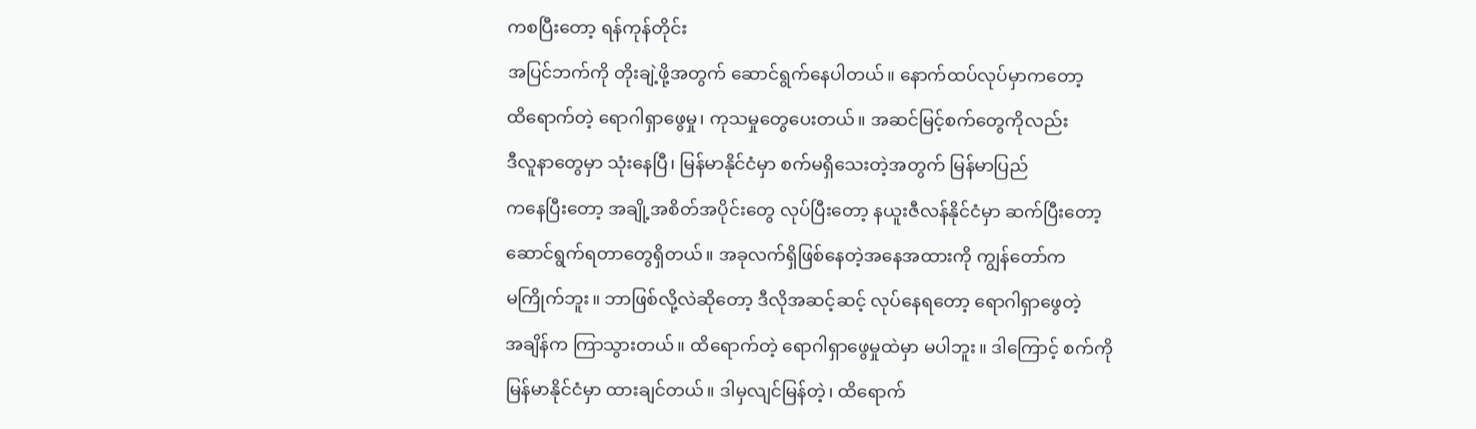ကစပြီးတော့ ရန်ကုန်တိုင်း
အပြင်ဘက်ကို တိုးချဲ့ဖို့အတွက် ဆောင်ရွက်နေပါတယ်။ နောက်ထပ်လုပ်မှာကတော့
ထိရောက်တဲ့ ရောဂါရှာဖွေမှု၊ ကုသမှုတွေပေးတယ်။ အဆင်မြင့်စက်တွေကိုလည်း
ဒီလူနာတွေမှာ သုံးနေပြီ၊ မြန်မာနိုင်ငံမှာ စက်မရှိသေးတဲ့အတွက် မြန်မာပြည်
ကနေပြီးတော့ အချို့အစိတ်အပိုင်းတွေ လုပ်ပြီးတော့ နယူးဇီလန်နိုင်ငံမှာ ဆက်ပြီးတော့
ဆောင်ရွက်ရတာတွေရှိတယ်။ အခုလက်ရှိဖြစ်နေတဲ့အနေအထားကို ကျွန်တော်က
မကြိုက်ဘူး။ ဘာဖြစ်လို့လဲဆိုတော့ ဒီလိုအဆင့်ဆင့် လုပ်နေရတော့ ရောဂါရှာဖွေတဲ့
အချိန်က ကြာသွားတယ်။ ထိရောက်တဲ့ ရောဂါရှာဖွေမှုထဲမှာ မပါဘူး။ ဒါကြောင့် စက်ကို
မြန်မာနိုင်ငံမှာ ထားချင်တယ်။ ဒါမှလျင်မြန်တဲ့၊ ထိရောက်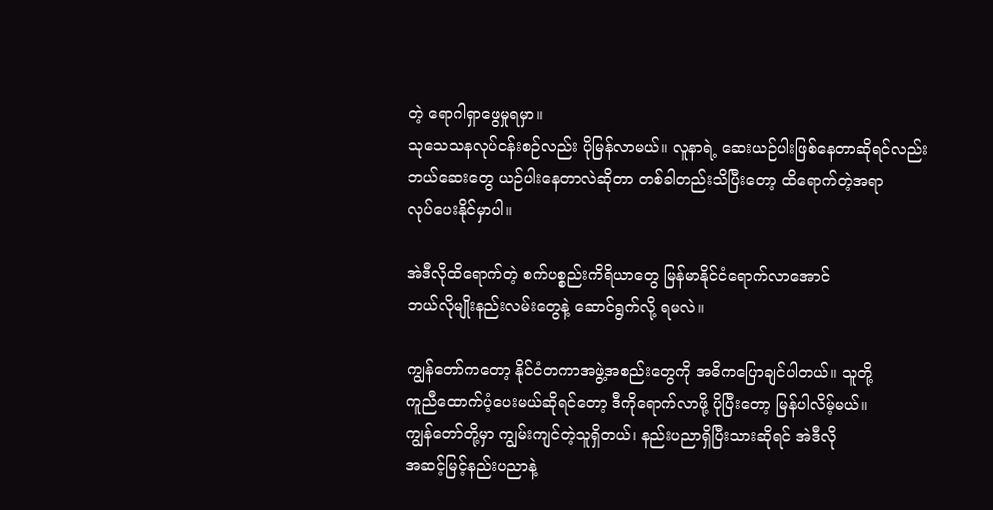တဲ့ ရောဂါရှာဖွေမှုရမှာ။
သုသေသနလုပ်ငန်းစဉ်လည်း ပိုမြန်လာမယ်။ လူနာရဲ့ ဆေးယဉ်ပါးဖြစ်နေတာဆိုရင်လည်း
ဘယ်ဆေးတွေ ယဉ်ပါးနေတာလဲဆိုတာ တစ်ခါတည်းသိပြီးတော့ ထိရောက်တဲ့အရာ
လုပ်ပေးနိုင်မှာပါ။

အဲဒီလိုထိရောက်တဲ့ စက်ပစ္စည်းကိရိယာတွေ မြန်မာနိုင်ငံရောက်လာအောင်
ဘယ်လိုမျိုးနည်းလမ်းတွေနဲ့ ဆောင်ရွက်လို့ ရမလဲ။

ကျွန်တော်ကတော့ နိုင်ငံတကာအဖွဲ့အစည်းတွေကို အဓိကပြောချင်ပါတယ်။ သူတို့
ကူညီထောက်ပံ့ပေးမယ်ဆိုရင်တော့ ဒီကိုရောက်လာဖို့ ပိုပြီးတော့ မြန်ပါလိမ့်မယ်။
ကျွန်တော်တို့မှာ ကျွမ်းကျင်တဲ့သူရှိတယ်၊ နည်းပညာရှိပြီးသားဆိုရင် အဲဒီလို
အဆင့်မြင့်နည်းပညာနဲ့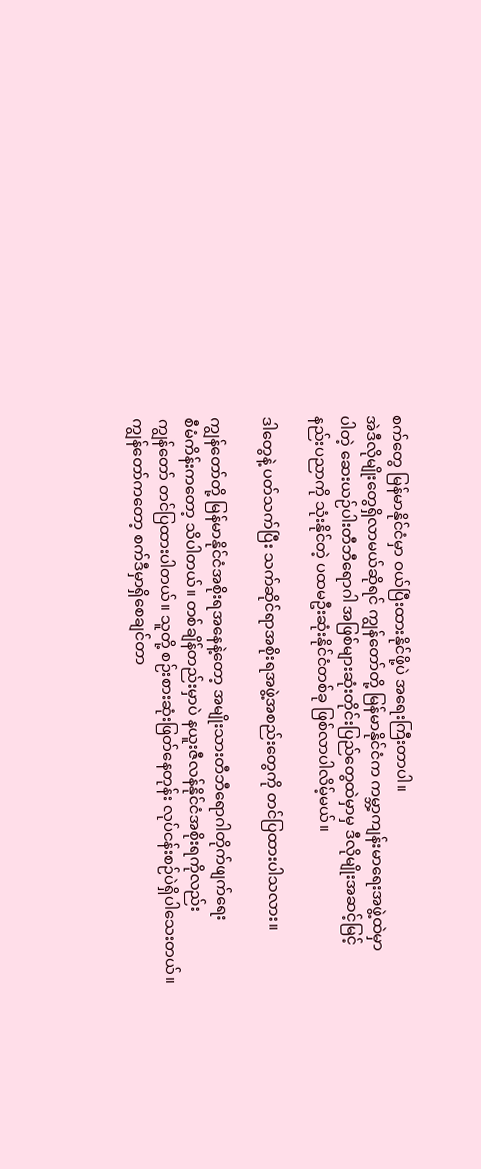စက်တွေ မြန်မာနိုင်ငံမှာ ဝယ်ပြီးထားနိုင်ဖို့ပဲ အရေးကြီးတာပါ။
အဲဒီလိုမျိုးတွေရှိလာမယ်ဆိုရင် ကျွန်တော်တို့ မြန်မာနိုင်ငံက ကမ္ဘာ့ကျန်းမာရေးအဖွဲ့ထဲမှာ
ပါတဲ့ ဆေးယဉ်ပါးတီဘီရောဂါ အဖြစ်များဆုံးတိုင်းပြည်တွေထဲမှာမှ ဒီလိုမျိုးအဆင့်မြင့်
နည်းပညာကို သုံးနိုင်တဲ့ ပထမဦးဆုံးနိုင်ငံတစ်ခု ဖြစ်လာပါလိမ့်မယ်။

ဒါတွေနဲ့ ပတ်သက်ပြီး သက်ဆိုင်ရာအစိုးရအဖွဲ့အစည်းတွေကို တင်ပြထားပါသလား။

ကျွန်တော်တို့ မြန်မာနိုင်ငံအစိုးရအနေနဲ့တော့ အမျိုးသားတီဘီရောဂါတိုက်ဖျက်ရေး
စီမံကိန်းကတော့ သိပါတယ်။ တစ်ချိန်တည်းမှာပဲ နယူးဇီလန်နိုင်ငံအစိုးရကိုလည်း
ကျွန်တော် တင်ပြထားပါတယ်။ သူတို့ စဉ်းစားဆုံးဖြတ်နေတုန်း လုပ်ငန်းစဉ်ပဲရှိပါသေးတယ်။
ကျွန်တော်ကတော့ စက်ဒီမှာရှိစေချင်တာ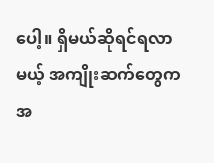ပေါ့။ ရှိမယ်ဆိုရင်ရလာမယ့် အကျိုးဆက်တွေက
အ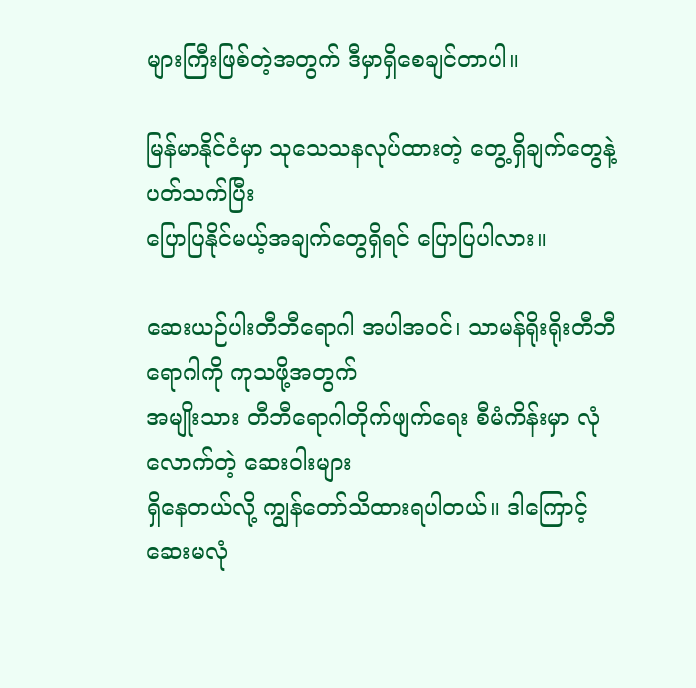များကြီးဖြစ်တဲ့အတွက် ဒီမှာရှိစေချင်တာပါ။

မြန်မာနိုင်ငံမှာ သုသေသနလုပ်ထားတဲ့ တွေ့ရှိချက်တွေနဲ့ပတ်သက်ပြီး
ပြောပြနိုင်မယ့်အချက်တွေရှိရင် ပြောပြပါလား။

ဆေးယဉ်ပါးတီဘီရောဂါ အပါအဝင်၊ သာမန်ရိုးရိုးတီဘီရောဂါကို ကုသဖို့အတွက်
အမျိုးသား တီဘီရောဂါတိုက်ဖျက်ရေး စီမံကိန်းမှာ လုံလောက်တဲ့ ဆေးဝါးများ
ရှိနေတယ်လို့ ကျွန်တော်သိထားရပါတယ်။ ဒါကြောင့်ဆေးမလုံ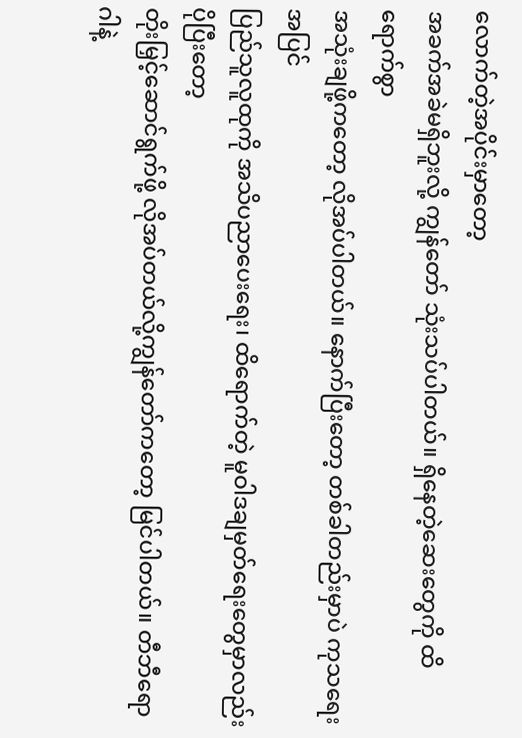လောက်တဲ့အပိုင်းမှာတော့
အခက်အခဲမရှိဘူးလို့ ကျွန်တော် သုံးသပ်ပါတယ်။ ရှိနေတဲ့ဆေးတွေကို ထိရောက်စွာ
အသုံးချဖို့ကတော့ လိုအပ်ပါတယ်။ နောက်ပြီးတော့ တစ်ခါတည်းမှာပဲ ကုသရေးအပြင်
ပြည်သူလူထုကို အသိပညာပေးရေး၊ ထိရောက်တဲ့ မူဝါဒချမှတ်ရေးတွေမှာလည်း ပိုပြီးတော့
တိုးမြှင့်ဆောင်ရွက်ဖို့ လိုအပ်တယ်လို့ကျွန်တော်ကတော့ မြင်ပါတယ်။ တီဘီရောဂါနဲ့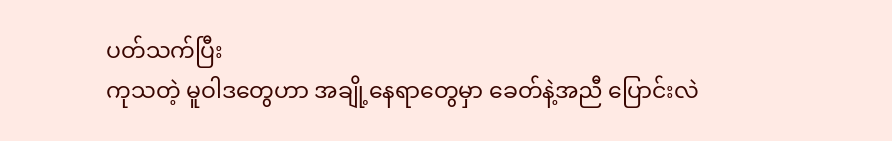ပတ်သက်ပြီး
ကုသတဲ့ မူဝါဒတွေဟာ အချို့နေရာတွေမှာ ခေတ်နဲ့အညီ ပြောင်းလဲ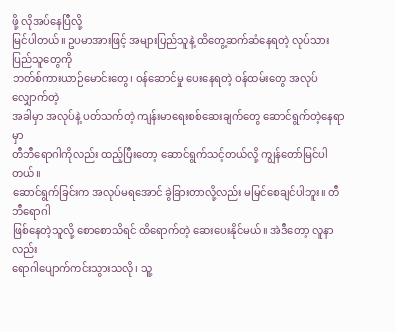ဖို့ လိုအပ်နေပြီလို့
မြင်ပါတယ်။ ဥပမာအားဖြင့် အများပြည်သူနဲ့ ထိတွေ့ဆက်ဆံနေရတဲ့ လုပ်သားပြည်သူတွေကို
ဘတ်စ်ကားယာဉ်မောင်းတွေ၊ ဝန်ဆောင်မှု ပေးနေရတဲ့ ဝန်ထမ်းတွေ အလုပ်လျှောက်တဲ့
အခါမှာ အလုပ်နဲ့ ပတ်သက်တဲ့ ကျန်းမာရေးစစ်ဆေးချက်တွေ ဆောင်ရွက်တဲ့နေရာမှာ
တီဘီရောဂါကိုလည်း ထည့်ပြီးတော့ ဆောင်ရွက်သင့်တယ်လို့ ကျွန်တော်မြင်ပါတယ်။
ဆောင်ရွက်ခြင်းက အလုပ်မရအောင် ခွဲခြားတာလို့လည်း မမြင်စေချင်ပါဘူး။ တီဘီရောဂါ
ဖြစ်နေတဲ့သူလို့ စောစောသိရင် ထိရောက်တဲ့ ဆေးပေးနိုင်မယ်။ အဲဒီတော့ လူနာလည်း
ရောဂါပျောက်ကင်းသွားသလို၊ သူ့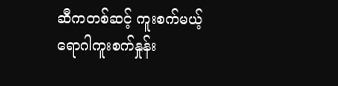ဆီကတစ်ဆင့် ကူးစက်မယ့် ရောဂါကူးစက်နှုန်း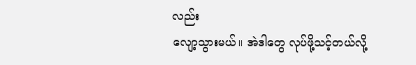လည်း
လျော့သွားမယ်။ အဲဒါတွေ လုပ်ဖို့သင့်တယ်လို့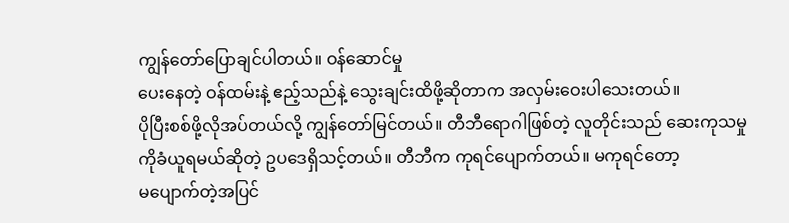ကျွန်တော်ပြောချင်ပါတယ်။ ဝန်ဆောင်မှု
ပေးနေတဲ့ ဝန်ထမ်းနဲ့ ဧည့်သည်နဲ့ သွေးချင်းထိဖို့ဆိုတာက အလှမ်းဝေးပါသေးတယ်။
ပိုပြီးစစ်ဖို့လိုအပ်တယ်လို့ ကျွန်တော်မြင်တယ်။ တီဘီရောဂါဖြစ်တဲ့ လူတိုင်းသည် ဆေးကုသမှု
ကိုခံယူရမယ်ဆိုတဲ့ ဥပဒေရှိသင့်တယ်။ တီဘီက ကုရင်ပျောက်တယ်။ မကုရင်တော့
မပျောက်တဲ့အပြင်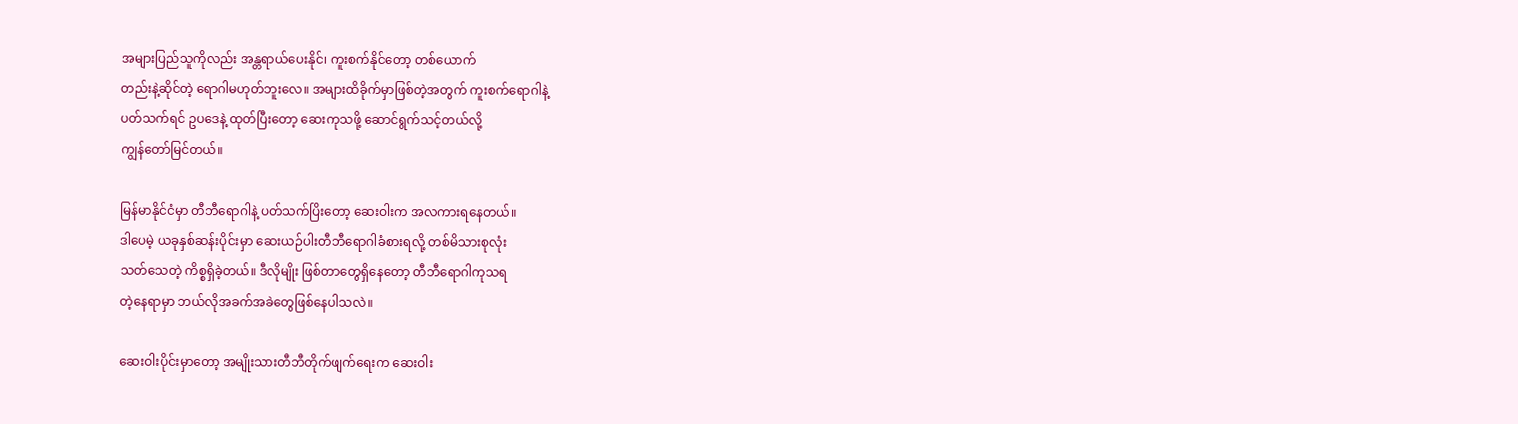အများပြည်သူကိုလည်း အန္တရာယ်ပေးနိုင်၊ ကူးစက်နိုင်တော့ တစ်ယောက်
တည်းနဲ့ဆိုင်တဲ့ ရောဂါမဟုတ်ဘူးလေ။ အများထိခိုက်မှာဖြစ်တဲ့အတွက် ကူးစက်ရောဂါနဲ့
ပတ်သက်ရင် ဥပဒေနဲ့ ထုတ်ပြီးတော့ ဆေးကုသဖို့ ဆောင်ရွက်သင့်တယ်လို့
ကျွန်တော်မြင်တယ်။

မြန်မာနိုင်ငံမှာ တီဘီရောဂါနဲ့ ပတ်သက်ပြိးတော့ ဆေးဝါးက အလကားရနေတယ်။
ဒါပေမဲ့ ယခုနှစ်ဆန်းပိုင်းမှာ ဆေးယဉ်ပါးတီဘီရောဂါခံစားရလို့ တစ်မိသားစုလုံး
သတ်သေတဲ့ ကိစ္စရှိခဲ့တယ်။ ဒီလိုမျိုး ဖြစ်တာတွေရှိနေတော့ တီဘီရောဂါကုသရ
တဲ့နေရာမှာ ဘယ်လိုအခက်အခဲတွေဖြစ်နေပါသလဲ။

ဆေးဝါးပိုင်းမှာတော့ အမျိုးသားတီဘီတိုက်ဖျက်ရေးက ဆေးဝါး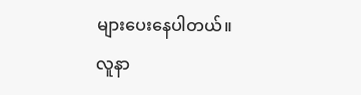များပေးနေပါတယ်။
လူနာ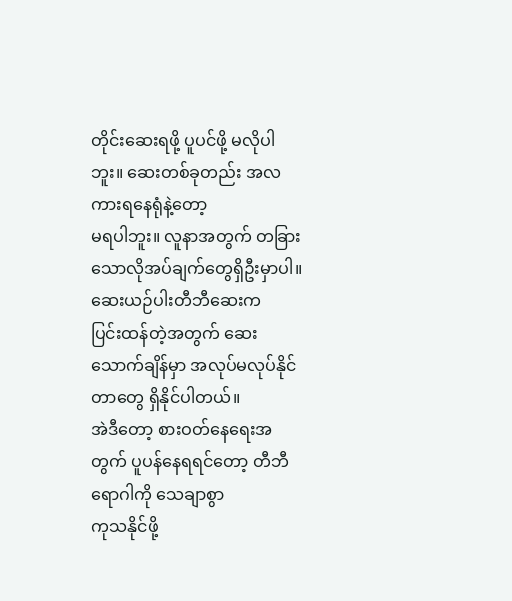တိုင်းဆေးရဖို့ ပူပင်ဖို့ မလိုပါဘူး။ ဆေးတစ်ခုတည်း အလကားရနေရုံနဲ့တော့
မရပါဘူး။ လူနာအတွက် တခြားသောလိုအပ်ချက်တွေရှိဦးမှာပါ။ ဆေးယဉ်ပါးတီဘီဆေးက
ပြင်းထန်တဲ့အတွက် ဆေးသောက်ချိန်မှာ အလုပ်မလုပ်နိုင်တာတွေ ရှိနိုင်ပါတယ်။
အဲဒီတော့ စားဝတ်နေရေးအတွက် ပူပန်နေရရင်တော့ တီဘီရောဂါကို သေချာစွာ
ကုသနိုင်ဖို့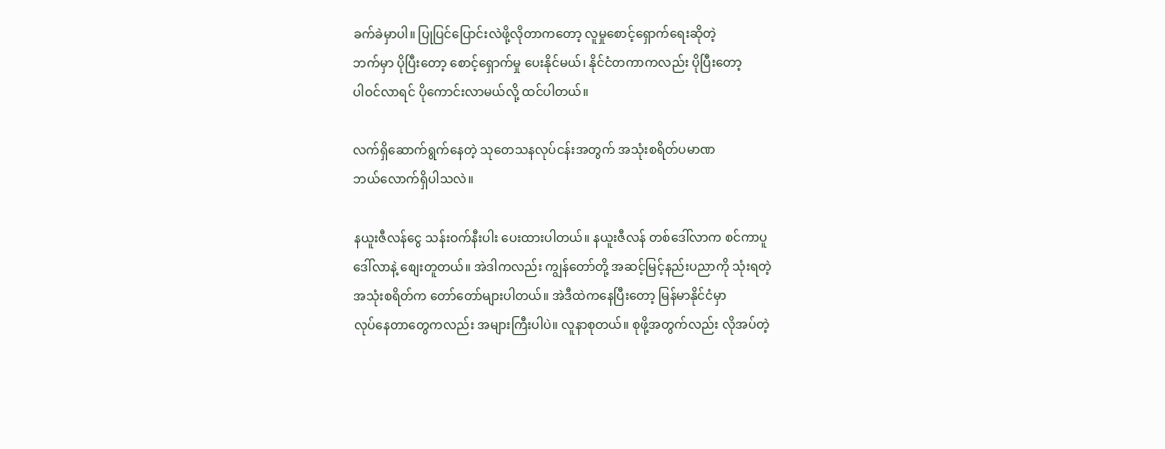ခက်ခဲမှာပါ။ ပြုပြင်ပြောင်းလဲဖို့လိုတာကတော့ လူမှုစောင့်ရှောက်ရေးဆိုတဲ့
ဘက်မှာ ပိုပြီးတော့ စောင့်ရှောက်မှု ပေးနိုင်မယ်၊ နိုင်ငံတကာကလည်း ပိုပြီးတော့
ပါဝင်လာရင် ပိုကောင်းလာမယ်လို့ ထင်ပါတယ်။

လက်ရှိဆောက်ရွက်နေတဲ့ သုတေသနလုပ်ငန်းအတွက် အသုံးစရိတ်ပမာဏ
ဘယ်လောက်ရှိပါသလဲ။

နယူးဇီလန်ငွေ သန်းဝက်နီးပါး ပေးထားပါတယ်။ နယူးဇီလန် တစ်ဒေါ်လာက စင်ကာပူ
ဒေါ်လာနဲ့ စျေးတူတယ်။ အဲဒါကလည်း ကျွန်တော်တို့ အဆင့်မြင့်နည်းပညာကို သုံးရတဲ့
အသုံးစရိတ်က တော်တော်များပါတယ်။ အဲဒီထဲကနေပြီးတော့ မြန်မာနိုင်ငံမှာ
လုပ်နေတာတွေကလည်း အများကြီးပါပဲ။ လူနာစုတယ်။ စုဖို့အတွက်လည်း လိုအပ်တဲ့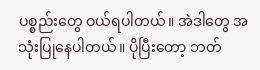ပစ္စည်းတွေ ဝယ်ရပါတယ်။ အဲဒါတွေ အသုံးပြုနေပါတယ်။ ပိုပြီးတော့ ဘတ်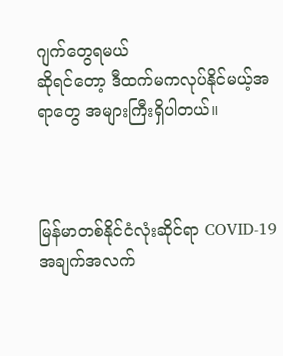ဂျက်တွေရမယ်
ဆိုရင်တော့ ဒီထက်မကလုပ်နိုင်မယ့်အရာတွေ အများကြီးရှိပါတယ်။



မြန်မာတစ်နိုင်ငံလုံးဆိုင်ရာ COVID-19 အချက်အလက်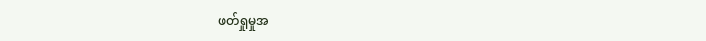ဖတ်ရှုမှုအ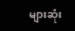များဆုံး